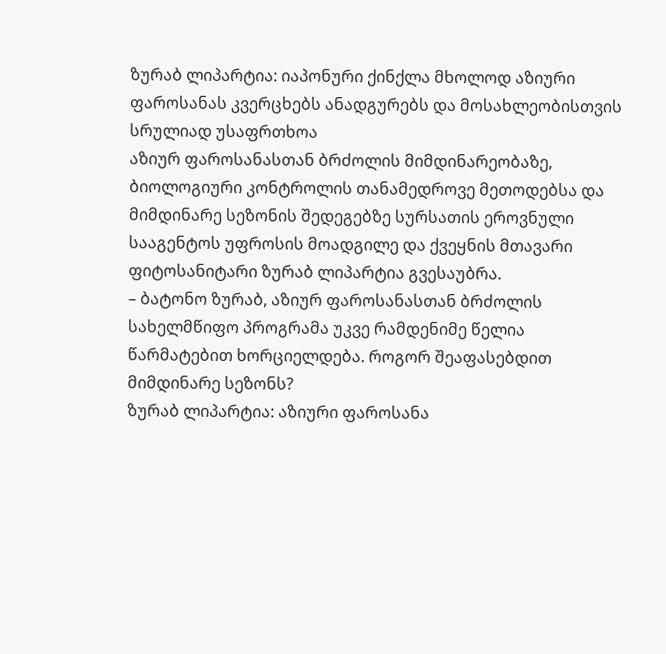ზურაბ ლიპარტია: იაპონური ქინქლა მხოლოდ აზიური ფაროსანას კვერცხებს ანადგურებს და მოსახლეობისთვის სრულიად უსაფრთხოა
აზიურ ფაროსანასთან ბრძოლის მიმდინარეობაზე, ბიოლოგიური კონტროლის თანამედროვე მეთოდებსა და მიმდინარე სეზონის შედეგებზე სურსათის ეროვნული სააგენტოს უფროსის მოადგილე და ქვეყნის მთავარი ფიტოსანიტარი ზურაბ ლიპარტია გვესაუბრა.
– ბატონო ზურაბ, აზიურ ფაროსანასთან ბრძოლის სახელმწიფო პროგრამა უკვე რამდენიმე წელია წარმატებით ხორციელდება. როგორ შეაფასებდით მიმდინარე სეზონს?
ზურაბ ლიპარტია: აზიური ფაროსანა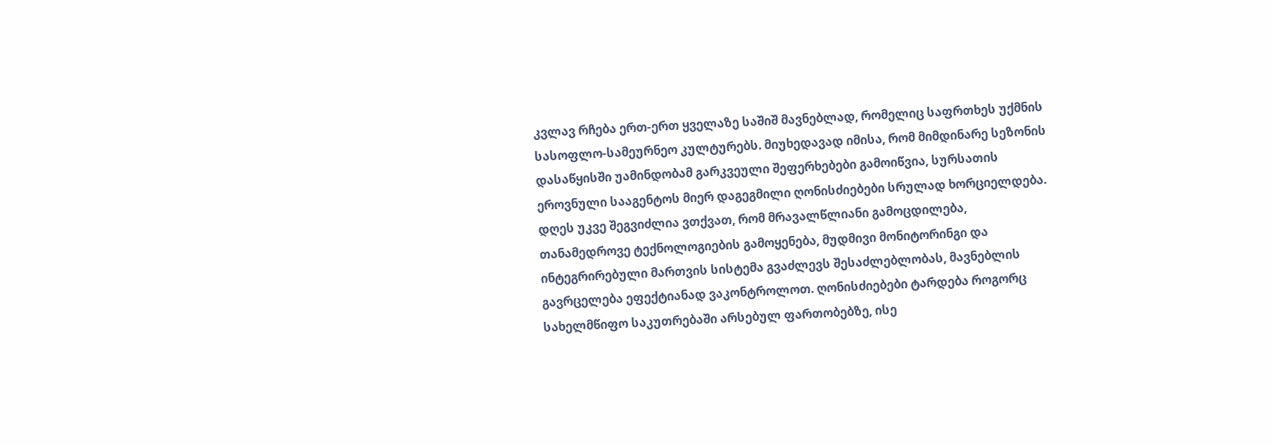კვლავ რჩება ერთ-ერთ ყველაზე საშიშ მავნებლად, რომელიც საფრთხეს უქმნის სასოფლო-სამეურნეო კულტურებს. მიუხედავად იმისა, რომ მიმდინარე სეზონის დასაწყისში უამინდობამ გარკვეული შეფერხებები გამოიწვია, სურსათის ეროვნული სააგენტოს მიერ დაგეგმილი ღონისძიებები სრულად ხორციელდება.
დღეს უკვე შეგვიძლია ვთქვათ, რომ მრავალწლიანი გამოცდილება, თანამედროვე ტექნოლოგიების გამოყენება, მუდმივი მონიტორინგი და ინტეგრირებული მართვის სისტემა გვაძლევს შესაძლებლობას, მავნებლის გავრცელება ეფექტიანად ვაკონტროლოთ. ღონისძიებები ტარდება როგორც სახელმწიფო საკუთრებაში არსებულ ფართობებზე, ისე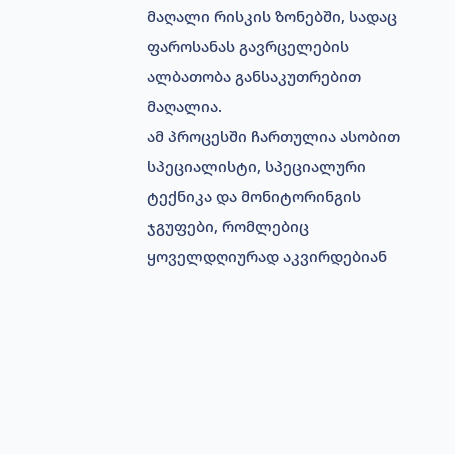მაღალი რისკის ზონებში, სადაც ფაროსანას გავრცელების ალბათობა განსაკუთრებით მაღალია.
ამ პროცესში ჩართულია ასობით სპეციალისტი, სპეციალური ტექნიკა და მონიტორინგის ჯგუფები, რომლებიც ყოველდღიურად აკვირდებიან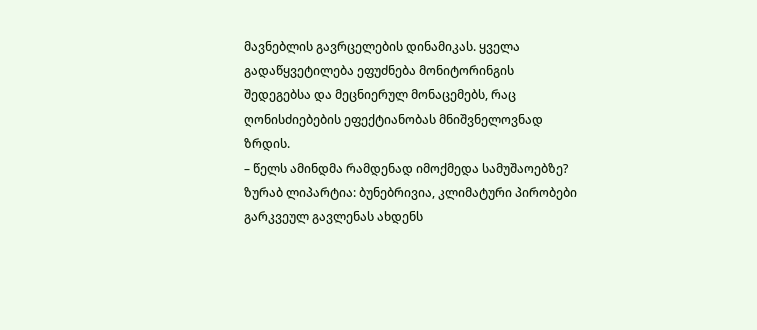მავნებლის გავრცელების დინამიკას. ყველა გადაწყვეტილება ეფუძნება მონიტორინგის შედეგებსა და მეცნიერულ მონაცემებს, რაც ღონისძიებების ეფექტიანობას მნიშვნელოვნად ზრდის.
– წელს ამინდმა რამდენად იმოქმედა სამუშაოებზე?
ზურაბ ლიპარტია: ბუნებრივია, კლიმატური პირობები გარკვეულ გავლენას ახდენს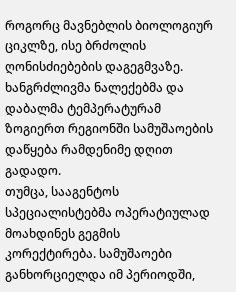როგორც მავნებლის ბიოლოგიურ ციკლზე, ისე ბრძოლის ღონისძიებების დაგეგმვაზე. ხანგრძლივმა ნალექებმა და დაბალმა ტემპერატურამ ზოგიერთ რეგიონში სამუშაოების დაწყება რამდენიმე დღით გადადო.
თუმცა, სააგენტოს სპეციალისტებმა ოპერატიულად მოახდინეს გეგმის კორექტირება. სამუშაოები განხორციელდა იმ პერიოდში,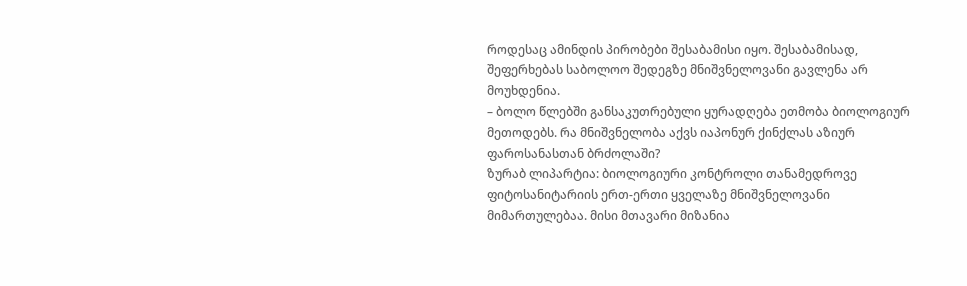როდესაც ამინდის პირობები შესაბამისი იყო. შესაბამისად, შეფერხებას საბოლოო შედეგზე მნიშვნელოვანი გავლენა არ მოუხდენია.
– ბოლო წლებში განსაკუთრებული ყურადღება ეთმობა ბიოლოგიურ მეთოდებს. რა მნიშვნელობა აქვს იაპონურ ქინქლას აზიურ ფაროსანასთან ბრძოლაში?
ზურაბ ლიპარტია: ბიოლოგიური კონტროლი თანამედროვე ფიტოსანიტარიის ერთ-ერთი ყველაზე მნიშვნელოვანი მიმართულებაა. მისი მთავარი მიზანია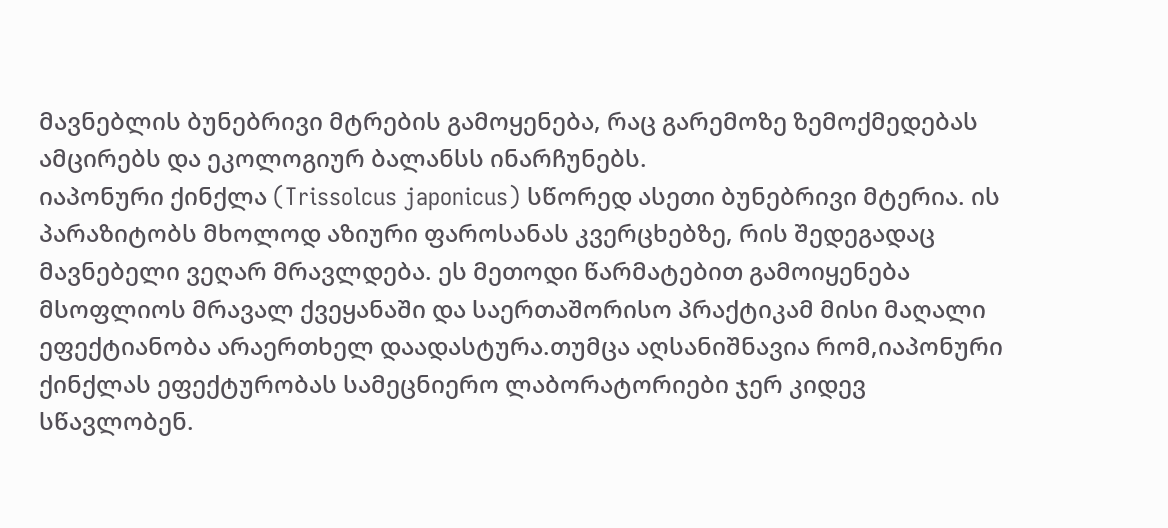მავნებლის ბუნებრივი მტრების გამოყენება, რაც გარემოზე ზემოქმედებას ამცირებს და ეკოლოგიურ ბალანსს ინარჩუნებს.
იაპონური ქინქლა (Trissolcus japonicus) სწორედ ასეთი ბუნებრივი მტერია. ის პარაზიტობს მხოლოდ აზიური ფაროსანას კვერცხებზე, რის შედეგადაც მავნებელი ვეღარ მრავლდება. ეს მეთოდი წარმატებით გამოიყენება მსოფლიოს მრავალ ქვეყანაში და საერთაშორისო პრაქტიკამ მისი მაღალი ეფექტიანობა არაერთხელ დაადასტურა.თუმცა აღსანიშნავია რომ,იაპონური ქინქლას ეფექტურობას სამეცნიერო ლაბორატორიები ჯერ კიდევ სწავლობენ.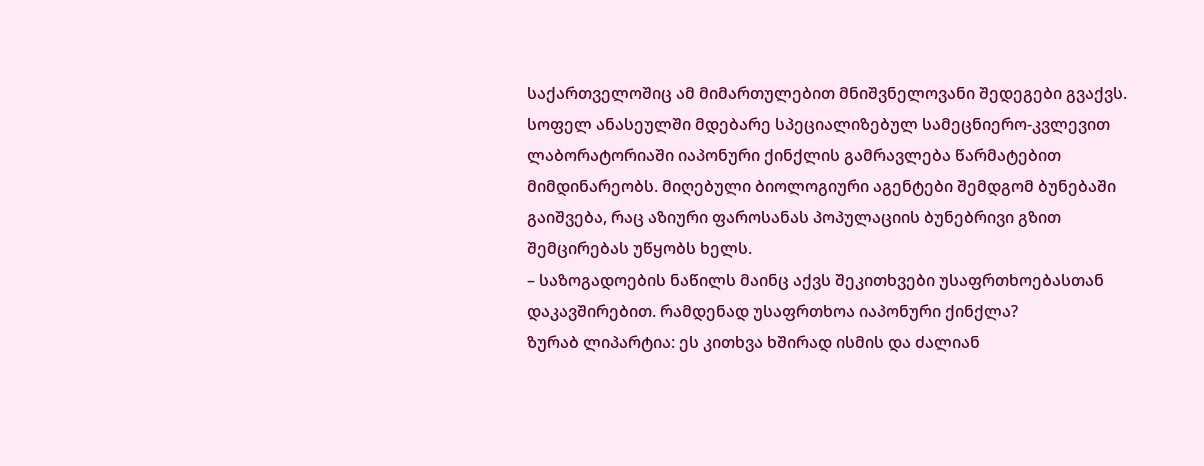საქართველოშიც ამ მიმართულებით მნიშვნელოვანი შედეგები გვაქვს. სოფელ ანასეულში მდებარე სპეციალიზებულ სამეცნიერო-კვლევით ლაბორატორიაში იაპონური ქინქლის გამრავლება წარმატებით მიმდინარეობს. მიღებული ბიოლოგიური აგენტები შემდგომ ბუნებაში გაიშვება, რაც აზიური ფაროსანას პოპულაციის ბუნებრივი გზით შემცირებას უწყობს ხელს.
– საზოგადოების ნაწილს მაინც აქვს შეკითხვები უსაფრთხოებასთან დაკავშირებით. რამდენად უსაფრთხოა იაპონური ქინქლა?
ზურაბ ლიპარტია: ეს კითხვა ხშირად ისმის და ძალიან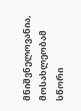მნიშვნელოვანია, მოსახლეობამ სწორი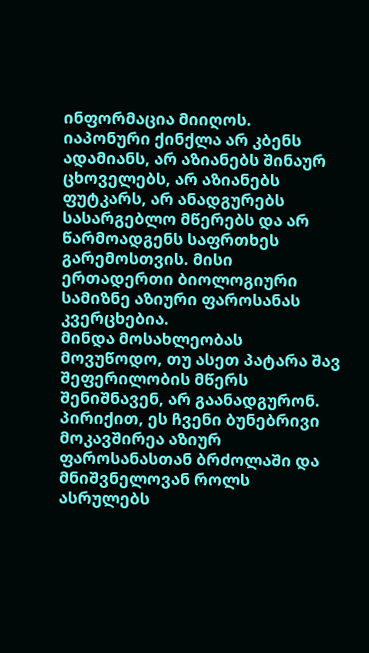ინფორმაცია მიიღოს.
იაპონური ქინქლა არ კბენს ადამიანს, არ აზიანებს შინაურ ცხოველებს, არ აზიანებს ფუტკარს, არ ანადგურებს სასარგებლო მწერებს და არ წარმოადგენს საფრთხეს გარემოსთვის. მისი ერთადერთი ბიოლოგიური სამიზნე აზიური ფაროსანას კვერცხებია.
მინდა მოსახლეობას მოვუწოდო, თუ ასეთ პატარა შავ შეფერილობის მწერს შენიშნავენ, არ გაანადგურონ. პირიქით, ეს ჩვენი ბუნებრივი მოკავშირეა აზიურ ფაროსანასთან ბრძოლაში და მნიშვნელოვან როლს ასრულებს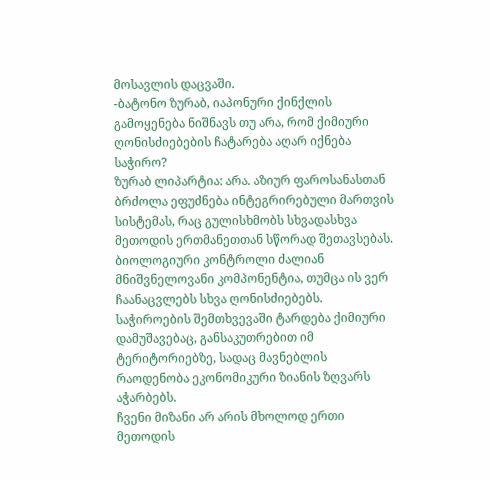მოსავლის დაცვაში.
-ბატონო ზურაბ, იაპონური ქინქლის გამოყენება ნიშნავს თუ არა, რომ ქიმიური ღონისძიებების ჩატარება აღარ იქნება საჭირო?
ზურაბ ლიპარტია: არა. აზიურ ფაროსანასთან ბრძოლა ეფუძნება ინტეგრირებული მართვის სისტემას, რაც გულისხმობს სხვადასხვა მეთოდის ერთმანეთთან სწორად შეთავსებას. ბიოლოგიური კონტროლი ძალიან მნიშვნელოვანი კომპონენტია, თუმცა ის ვერ ჩაანაცვლებს სხვა ღონისძიებებს. საჭიროების შემთხვევაში ტარდება ქიმიური დამუშავებაც, განსაკუთრებით იმ ტერიტორიებზე, სადაც მავნებლის რაოდენობა ეკონომიკური ზიანის ზღვარს აჭარბებს.
ჩვენი მიზანი არ არის მხოლოდ ერთი მეთოდის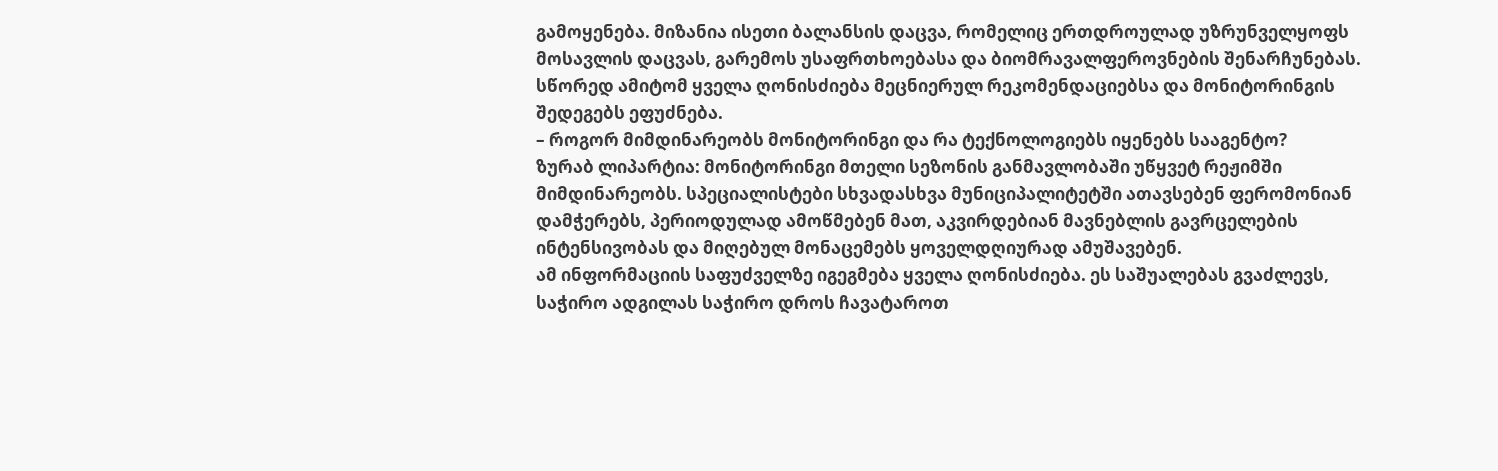გამოყენება. მიზანია ისეთი ბალანსის დაცვა, რომელიც ერთდროულად უზრუნველყოფს მოსავლის დაცვას, გარემოს უსაფრთხოებასა და ბიომრავალფეროვნების შენარჩუნებას. სწორედ ამიტომ ყველა ღონისძიება მეცნიერულ რეკომენდაციებსა და მონიტორინგის შედეგებს ეფუძნება.
– როგორ მიმდინარეობს მონიტორინგი და რა ტექნოლოგიებს იყენებს სააგენტო?
ზურაბ ლიპარტია: მონიტორინგი მთელი სეზონის განმავლობაში უწყვეტ რეჟიმში მიმდინარეობს. სპეციალისტები სხვადასხვა მუნიციპალიტეტში ათავსებენ ფერომონიან დამჭერებს, პერიოდულად ამოწმებენ მათ, აკვირდებიან მავნებლის გავრცელების ინტენსივობას და მიღებულ მონაცემებს ყოველდღიურად ამუშავებენ.
ამ ინფორმაციის საფუძველზე იგეგმება ყველა ღონისძიება. ეს საშუალებას გვაძლევს, საჭირო ადგილას საჭირო დროს ჩავატაროთ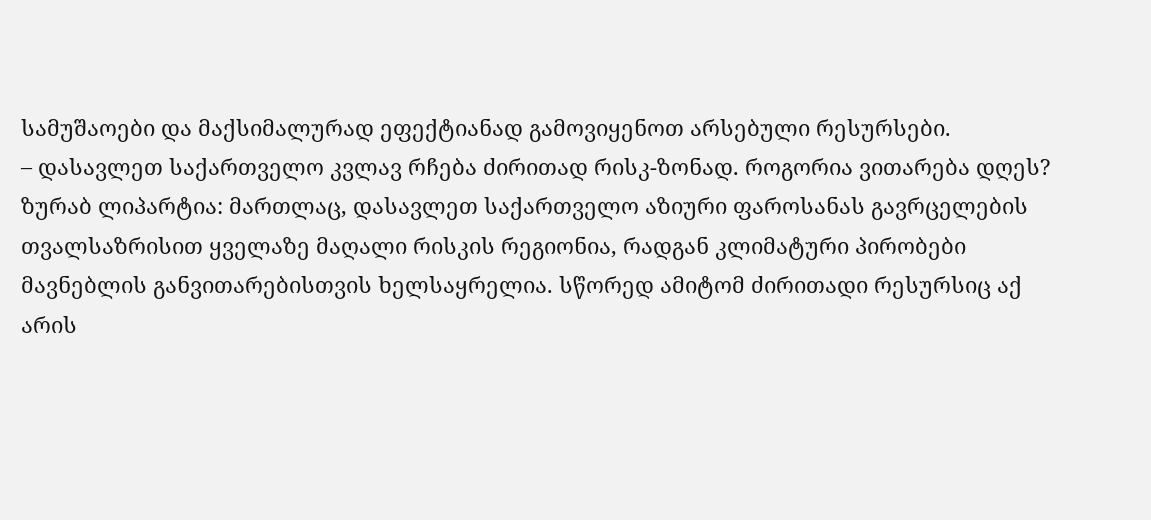სამუშაოები და მაქსიმალურად ეფექტიანად გამოვიყენოთ არსებული რესურსები.
– დასავლეთ საქართველო კვლავ რჩება ძირითად რისკ-ზონად. როგორია ვითარება დღეს?
ზურაბ ლიპარტია: მართლაც, დასავლეთ საქართველო აზიური ფაროსანას გავრცელების თვალსაზრისით ყველაზე მაღალი რისკის რეგიონია, რადგან კლიმატური პირობები მავნებლის განვითარებისთვის ხელსაყრელია. სწორედ ამიტომ ძირითადი რესურსიც აქ არის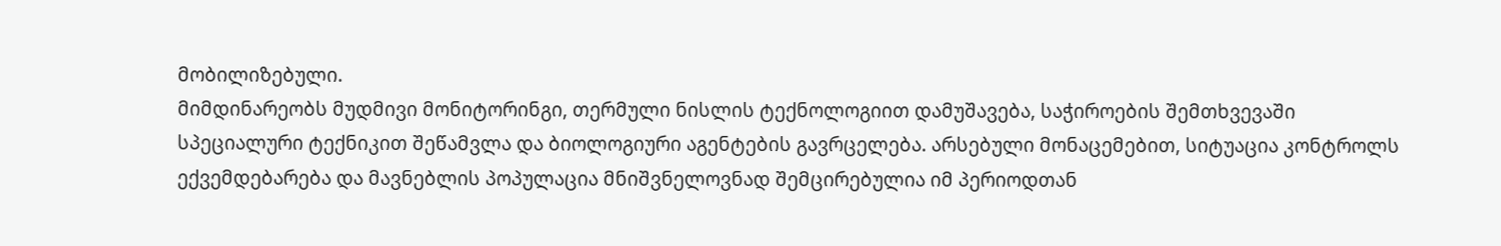მობილიზებული.
მიმდინარეობს მუდმივი მონიტორინგი, თერმული ნისლის ტექნოლოგიით დამუშავება, საჭიროების შემთხვევაში სპეციალური ტექნიკით შეწამვლა და ბიოლოგიური აგენტების გავრცელება. არსებული მონაცემებით, სიტუაცია კონტროლს ექვემდებარება და მავნებლის პოპულაცია მნიშვნელოვნად შემცირებულია იმ პერიოდთან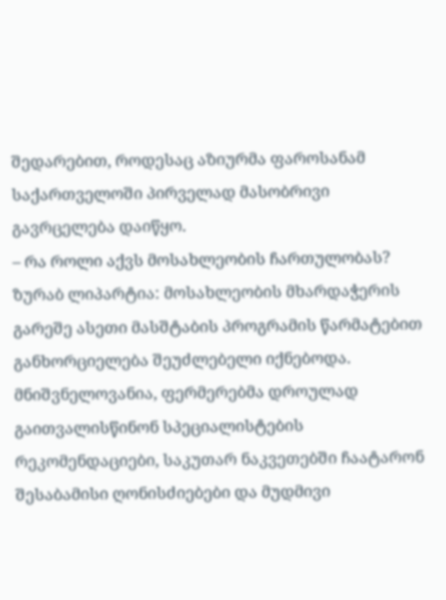შედარებით, როდესაც აზიურმა ფაროსანამ საქართველოში პირველად მასობრივი გავრცელება დაიწყო.
– რა როლი აქვს მოსახლეობის ჩართულობას?
ზურაბ ლიპარტია: მოსახლეობის მხარდაჭერის გარეშე ასეთი მასშტაბის პროგრამის წარმატებით განხორციელება შეუძლებელი იქნებოდა. მნიშვნელოვანია, ფერმერებმა დროულად გაითვალისწინონ სპეციალისტების რეკომენდაციები, საკუთარ ნაკვეთებში ჩაატარონ შესაბამისი ღონისძიებები და მუდმივი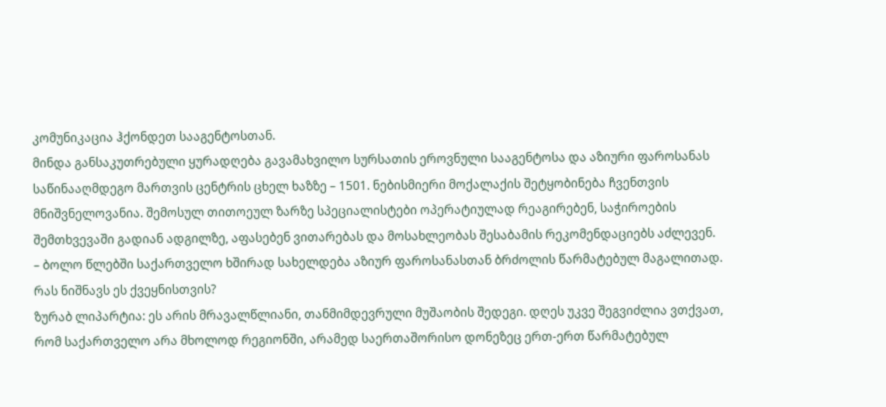კომუნიკაცია ჰქონდეთ სააგენტოსთან.
მინდა განსაკუთრებული ყურადღება გავამახვილო სურსათის ეროვნული სააგენტოსა და აზიური ფაროსანას საწინააღმდეგო მართვის ცენტრის ცხელ ხაზზე – 1501. ნებისმიერი მოქალაქის შეტყობინება ჩვენთვის მნიშვნელოვანია. შემოსულ თითოეულ ზარზე სპეციალისტები ოპერატიულად რეაგირებენ, საჭიროების შემთხვევაში გადიან ადგილზე, აფასებენ ვითარებას და მოსახლეობას შესაბამის რეკომენდაციებს აძლევენ.
– ბოლო წლებში საქართველო ხშირად სახელდება აზიურ ფაროსანასთან ბრძოლის წარმატებულ მაგალითად. რას ნიშნავს ეს ქვეყნისთვის?
ზურაბ ლიპარტია: ეს არის მრავალწლიანი, თანმიმდევრული მუშაობის შედეგი. დღეს უკვე შეგვიძლია ვთქვათ, რომ საქართველო არა მხოლოდ რეგიონში, არამედ საერთაშორისო დონეზეც ერთ-ერთ წარმატებულ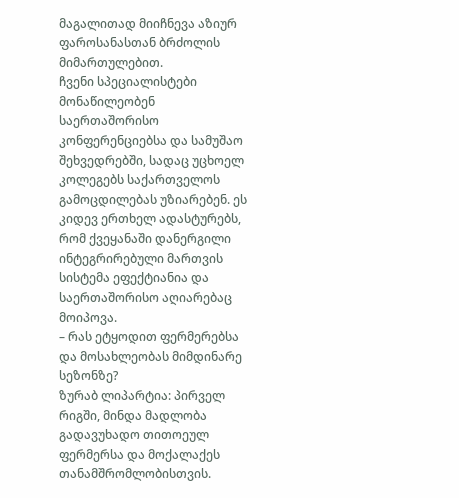მაგალითად მიიჩნევა აზიურ ფაროსანასთან ბრძოლის მიმართულებით.
ჩვენი სპეციალისტები მონაწილეობენ საერთაშორისო კონფერენციებსა და სამუშაო შეხვედრებში, სადაც უცხოელ კოლეგებს საქართველოს გამოცდილებას უზიარებენ. ეს კიდევ ერთხელ ადასტურებს, რომ ქვეყანაში დანერგილი ინტეგრირებული მართვის სისტემა ეფექტიანია და საერთაშორისო აღიარებაც მოიპოვა.
– რას ეტყოდით ფერმერებსა და მოსახლეობას მიმდინარე სეზონზე?
ზურაბ ლიპარტია: პირველ რიგში, მინდა მადლობა გადავუხადო თითოეულ ფერმერსა და მოქალაქეს თანამშრომლობისთვის.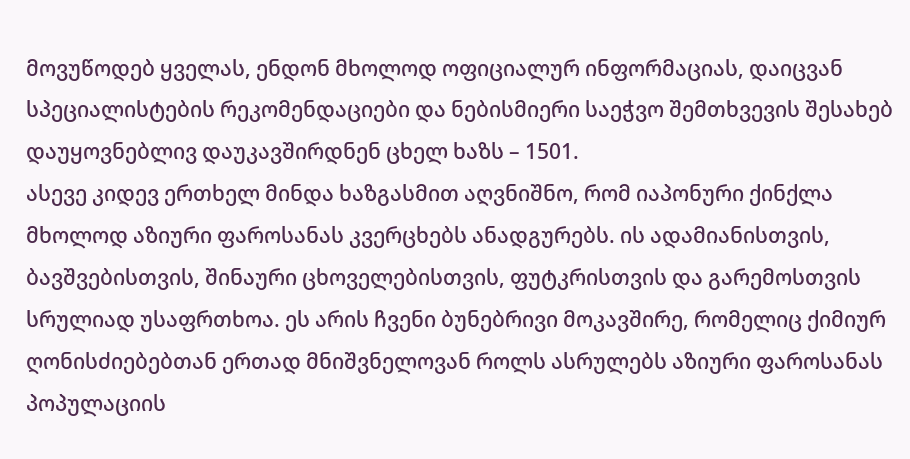მოვუწოდებ ყველას, ენდონ მხოლოდ ოფიციალურ ინფორმაციას, დაიცვან სპეციალისტების რეკომენდაციები და ნებისმიერი საეჭვო შემთხვევის შესახებ დაუყოვნებლივ დაუკავშირდნენ ცხელ ხაზს – 1501.
ასევე კიდევ ერთხელ მინდა ხაზგასმით აღვნიშნო, რომ იაპონური ქინქლა მხოლოდ აზიური ფაროსანას კვერცხებს ანადგურებს. ის ადამიანისთვის, ბავშვებისთვის, შინაური ცხოველებისთვის, ფუტკრისთვის და გარემოსთვის სრულიად უსაფრთხოა. ეს არის ჩვენი ბუნებრივი მოკავშირე, რომელიც ქიმიურ ღონისძიებებთან ერთად მნიშვნელოვან როლს ასრულებს აზიური ფაროსანას პოპულაციის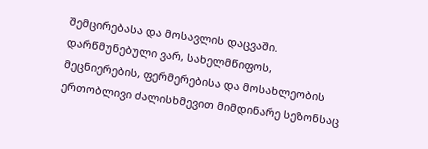შემცირებასა და მოსავლის დაცვაში.
დარწმუნებული ვარ, სახელმწიფოს, მეცნიერების, ფერმერებისა და მოსახლეობის ერთობლივი ძალისხმევით მიმდინარე სეზონსაც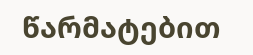წარმატებით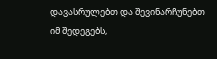დავასრულებთ და შევინარჩუნებთ იმ შედეგებს,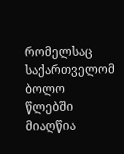რომელსაც საქართველომ ბოლო წლებში მიაღწია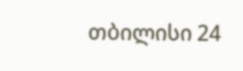თბილისი 24